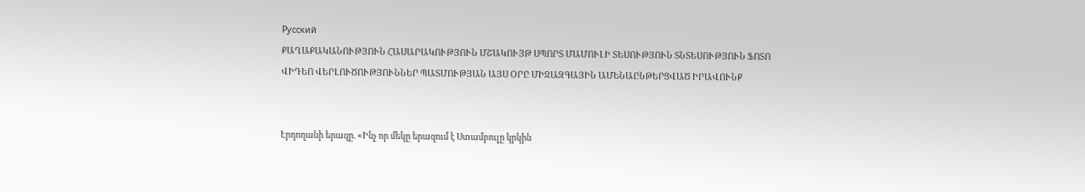Русский
ՔԱՂԱՔԱԿԱՆՈՒԹՅՈՒՆ ՀԱՍԱՐԱԿՈՒԹՅՈՒՆ ՄՇԱԿՈՒՅԹ ՍՊՈՐՏ ՄԱՄՈՒԼԻ ՏԵՍՈՒԹՅՈՒՆ ՏՆՏԵՍՈՒԹՅՈՒՆ ՖՈՏՈ ՎԻԴԵՈ ՎԵՐԼՈՒԾՈՒԹՅՈՒՆՆԵՐ ՊԱՏՄՈՒԹՅԱՆ ԱՅՍ ՕՐԸ ՄԻՋԱԶԳԱՅԻՆ ԱՄԵՆԱԸՆԹԵՐՑՎԱԾ ԻՐԱՎՈՒՆՔ


Էրդողանի երազը. «Ինչ որ մեկը երազում է Ստամբուլը կրկին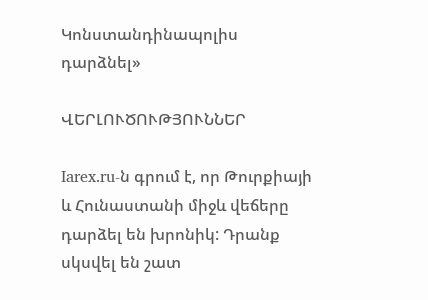Կոնստանդինապոլիս դարձնել»

ՎԵՐԼՈՒԾՈՒԹՅՈՒՆՆԵՐ

Iarex.ru-ն գրում է, որ Թուրքիայի և Հունաստանի միջև վեճերը դարձել են խրոնիկ: Դրանք սկսվել են շատ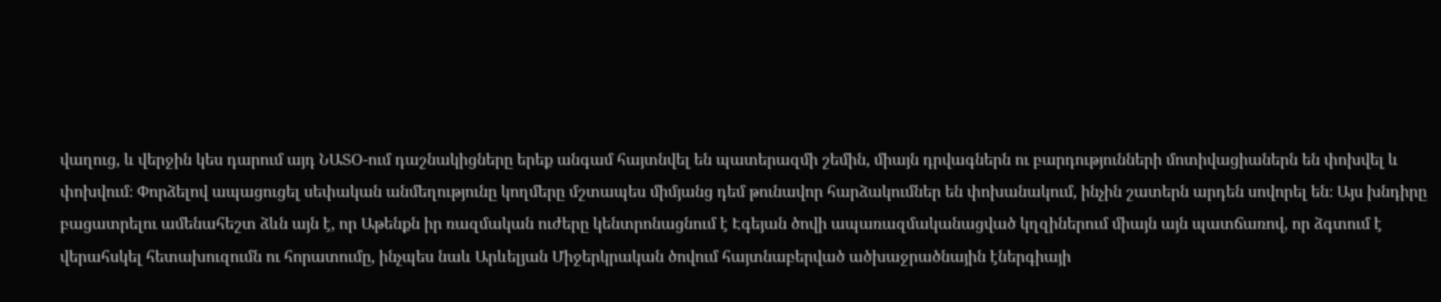վաղուց, և վերջին կես դարում այդ ՆԱՏՕ-ում դաշնակիցները երեք անգամ հայտնվել են պատերազմի շեմին, միայն դրվագներն ու բարդությունների մոտիվացիաներն են փոխվել և փոխվում։ Փորձելով ապացուցել սեփական անմեղությունը կողմերը մշտապես միմյանց դեմ թունավոր հարձակումներ են փոխանակում, ինչին շատերն արդեն սովորել են։ Այս խնդիրը բացատրելու ամենահեշտ ձևն այն է, որ Աթենքն իր ռազմական ուժերը կենտրոնացնում է Էգեյան ծովի ապառազմականացված կղզիներում միայն այն պատճառով, որ ձգտում է վերահսկել հետախուզումն ու հորատումը, ինչպես նաև Արևելյան Միջերկրական ծովում հայտնաբերված ածխաջրածնային էներգիայի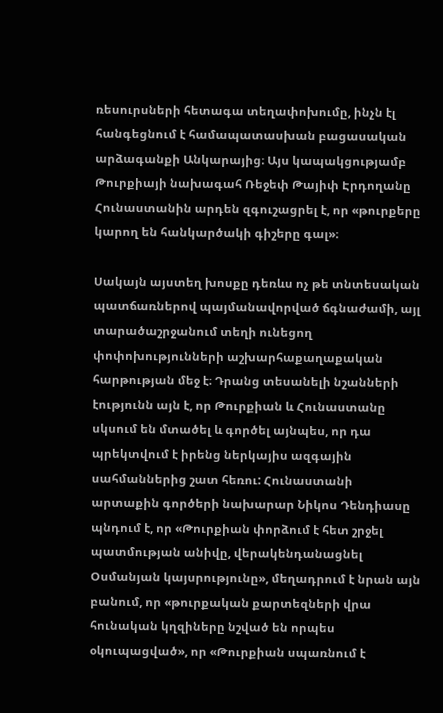ռեսուրսների հետագա տեղափոխումը, ինչն էլ հանգեցնում է համապատասխան բացասական արձագանքի Անկարայից։ Այս կապակցությամբ Թուրքիայի նախագահ Ռեջեփ Թայիփ Էրդողանը Հունաստանին արդեն զգուշացրել է, որ «թուրքերը կարող են հանկարծակի գիշերը գալ»։

Սակայն այստեղ խոսքը դեռևս ոչ թե տնտեսական պատճառներով պայմանավորված ճգնաժամի, այլ տարածաշրջանում տեղի ունեցող փոփոխությունների աշխարհաքաղաքական հարթության մեջ է։ Դրանց տեսանելի նշանների էությունն այն է, որ Թուրքիան և Հունաստանը սկսում են մտածել և գործել այնպես, որ դա պրեկտվում է իրենց ներկայիս ազգային սահմաններից շատ հեռու: Հունաստանի արտաքին գործերի նախարար Նիկոս Դենդիասը պնդում է, որ «Թուրքիան փորձում է հետ շրջել պատմության անիվը, վերակենդանացնել Օսմանյան կայսրությունը», մեղադրում է նրան այն բանում, որ «թուրքական քարտեզների վրա հունական կղզիները նշված են որպես օկուպացված», որ «Թուրքիան սպառնում է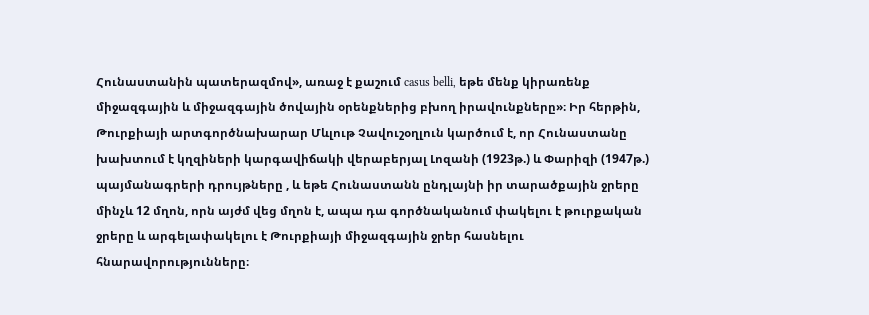Հունաստանին պատերազմով», առաջ է քաշում casus belli, եթե մենք կիրառենք միջազգային և միջազգային ծովային օրենքներից բխող իրավունքները»։ Իր հերթին, Թուրքիայի արտգործնախարար Մևլութ Չավուշօղլուն կարծում է, որ Հունաստանը խախտում է կղզիների կարգավիճակի վերաբերյալ Լոզանի (1923թ.) և Փարիզի (1947թ.) պայմանագրերի դրույթները , և եթե Հունաստանն ընդլայնի իր տարածքային ջրերը մինչև 12 մղոն, որն այժմ վեց մղոն է, ապա դա գործնականում փակելու է թուրքական ջրերը և արգելափակելու է Թուրքիայի միջազգային ջրեր հասնելու հնարավորությունները։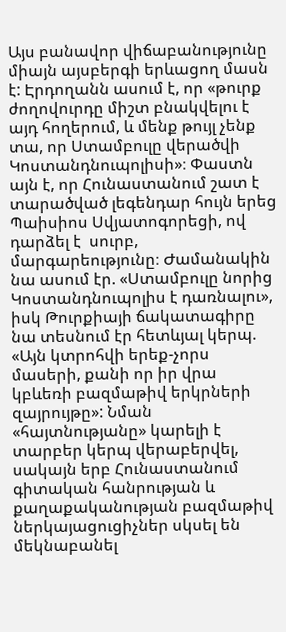Այս բանավոր վիճաբանությունը միայն այսբերգի երևացող մասն է: Էրդողանն ասում է, որ «թուրք ժողովուրդը միշտ բնակվելու է այդ հողերում, և մենք թույլ չենք տա, որ Ստամբուլը վերածվի Կոստանդնուպոլիսի»։ Փաստն այն է, որ Հունաստանում շատ է տարածված լեգենդար հույն երեց Պաիսիոս Սվյատոգորեցի, ով դարձել է  սուրբ, մարգարեությունը։ Ժամանակին նա ասում էր. «Ստամբուլը նորից Կոստանդնուպոլիս է դառնալու», իսկ Թուրքիայի ճակատագիրը նա տեսնում էր հետևյալ կերպ. «Այն կտրոհվի երեք-չորս մասերի, քանի որ իր վրա կբևեռի բազմաթիվ երկրների զայրույթը»: Նման «հայտնությանը» կարելի է տարբեր կերպ վերաբերվել, սակայն երբ Հունաստանում գիտական հանրության և քաղաքականության բազմաթիվ ներկայացուցիչներ սկսել են մեկնաբանել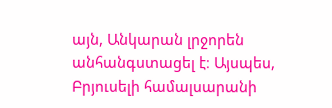այն, Անկարան լրջորեն անհանգստացել է։ Այսպես, Բրյուսելի համալսարանի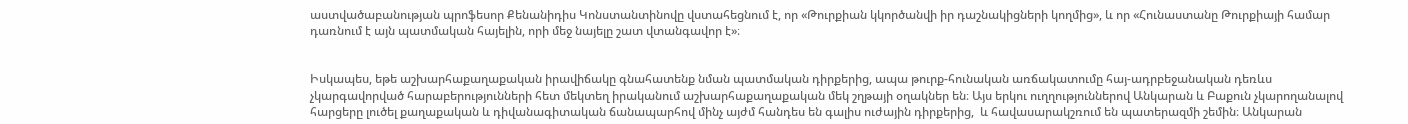աստվածաբանության պրոֆեսոր Քենանիդիս Կոնստանտինովը վստահեցնում է, որ «Թուրքիան կկործանվի իր դաշնակիցների կողմից», և որ «Հունաստանը Թուրքիայի համար դառնում է այն պատմական հայելին, որի մեջ նայելը շատ վտանգավոր է»։


Իսկապես, եթե աշխարհաքաղաքական իրավիճակը գնահատենք նման պատմական դիրքերից, ապա թուրք-հունական առճակատումը հայ-ադրբեջանական դեռևս չկարգավորված հարաբերությունների հետ մեկտեղ իրականում աշխարհաքաղաքական մեկ շղթայի օղակներ են։ Այս երկու ուղղություններով Անկարան և Բաքուն չկարողանալով հարցերը լուծել քաղաքական և դիվանագիտական ճանապարհով մինչ այժմ հանդես են գալիս ուժային դիրքերից,  և հավասարակշռում են պատերազմի շեմին։ Անկարան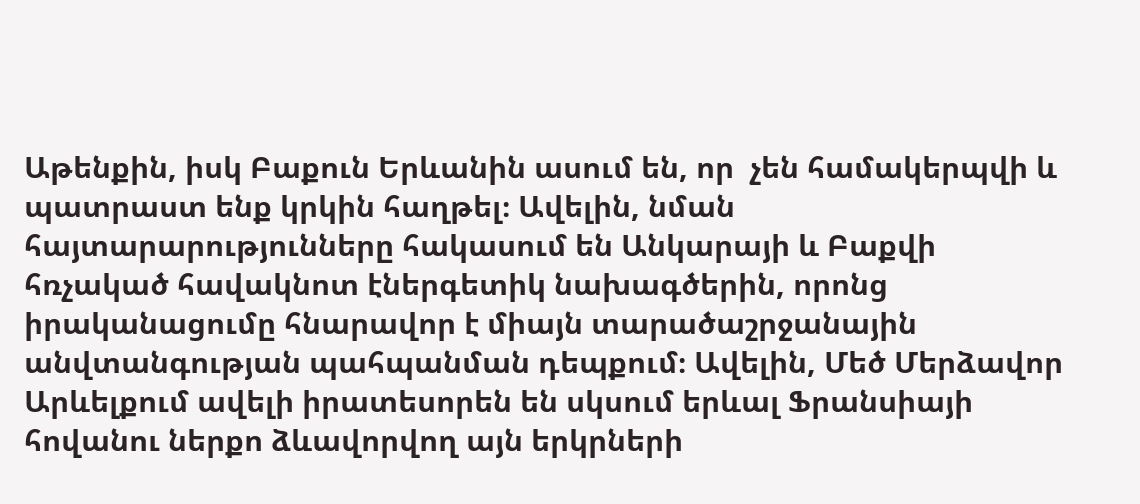Աթենքին, իսկ Բաքուն Երևանին ասում են, որ  չեն համակերպվի և պատրաստ ենք կրկին հաղթել։ Ավելին, նման հայտարարությունները հակասում են Անկարայի և Բաքվի հռչակած հավակնոտ էներգետիկ նախագծերին, որոնց իրականացումը հնարավոր է միայն տարածաշրջանային անվտանգության պահպանման դեպքում։ Ավելին, Մեծ Մերձավոր Արևելքում ավելի իրատեսորեն են սկսում երևալ Ֆրանսիայի հովանու ներքո ձևավորվող այն երկրների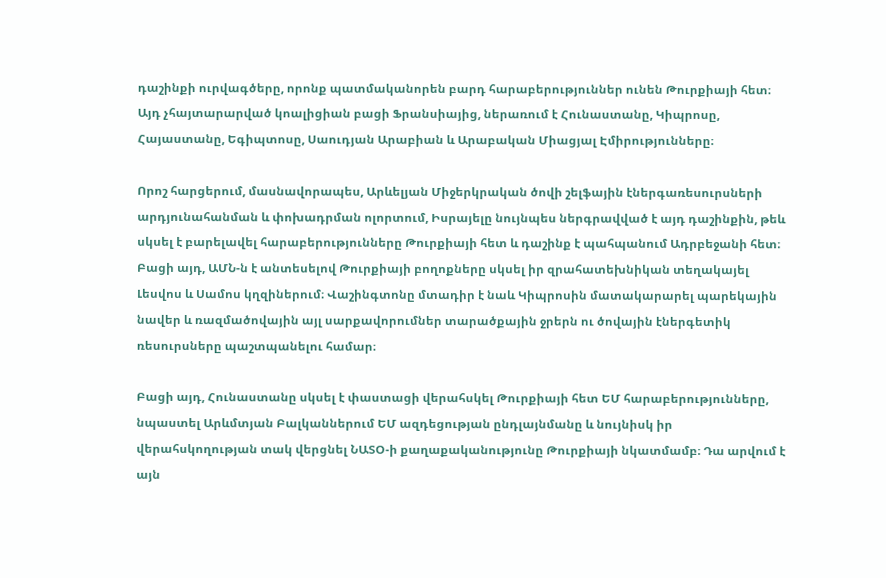դաշինքի ուրվագծերը, որոնք պատմականորեն բարդ հարաբերություններ ունեն Թուրքիայի հետ։ Այդ չհայտարարված կոալիցիան բացի Ֆրանսիայից, ներառում է Հունաստանը, Կիպրոսը, Հայաստանը, Եգիպտոսը, Սաուդյան Արաբիան և Արաբական Միացյալ Էմիրությունները։

Որոշ հարցերում, մասնավորապես, Արևելյան Միջերկրական ծովի շելֆային էներգառեսուրսների արդյունահանման և փոխադրման ոլորտում, Իսրայելը նույնպես ներգրավված է այդ դաշինքին, թեև  սկսել է բարելավել հարաբերությունները Թուրքիայի հետ և դաշինք է պահպանում Ադրբեջանի հետ։ Բացի այդ, ԱՄՆ-ն է անտեսելով Թուրքիայի բողոքները սկսել իր զրահատեխնիկան տեղակայել Լեսվոս և Սամոս կղզիներում։ Վաշինգտոնը մտադիր է նաև Կիպրոսին մատակարարել պարեկային նավեր և ռազմածովային այլ սարքավորումներ տարածքային ջրերն ու ծովային էներգետիկ ռեսուրսները պաշտպանելու համար։

Բացի այդ, Հունաստանը սկսել է փաստացի վերահսկել Թուրքիայի հետ ԵՄ հարաբերությունները, նպաստել Արևմտյան Բալկաններում ԵՄ ազդեցության ընդլայնմանը և նույնիսկ իր վերահսկողության տակ վերցնել ՆԱՏՕ-ի քաղաքականությունը Թուրքիայի նկատմամբ։ Դա արվում է այն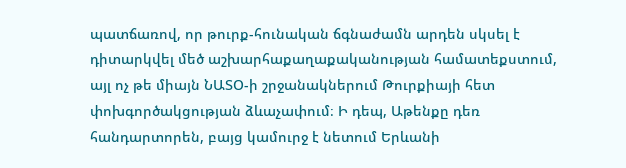պատճառով, որ թուրք-հունական ճգնաժամն արդեն սկսել է դիտարկվել մեծ աշխարհաքաղաքականության համատեքստում, այլ ոչ թե միայն ՆԱՏՕ-ի շրջանակներում Թուրքիայի հետ փոխգործակցության ձևաչափում։ Ի դեպ, Աթենքը դեռ հանդարտորեն, բայց կամուրջ է նետում Երևանի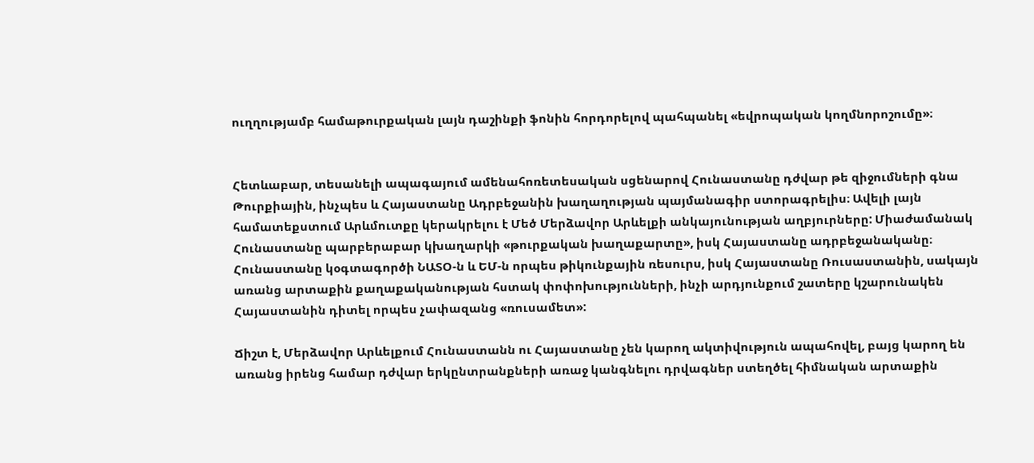ուղղությամբ համաթուրքական լայն դաշինքի ֆոնին հորդորելով պահպանել «եվրոպական կողմնորոշումը»։


Հետևաբար, տեսանելի ապագայում ամենահոռետեսական սցենարով Հունաստանը դժվար թե զիջումների գնա Թուրքիային, ինչպես և Հայաստանը Ադրբեջանին խաղաղության պայմանագիր ստորագրելիս։ Ավելի լայն համատեքստում Արևմուտքը կերակրելու է Մեծ Մերձավոր Արևելքի անկայունության աղբյուրները: Միաժամանակ Հունաստանը պարբերաբար կխաղարկի «թուրքական խաղաքարտը», իսկ Հայաստանը ադրբեջանականը։ Հունաստանը կօգտագործի ՆԱՏՕ-ն և ԵՄ-ն որպես թիկունքային ռեսուրս, իսկ Հայաստանը Ռուսաստանին, սակայն առանց արտաքին քաղաքականության հստակ փոփոխությունների, ինչի արդյունքում շատերը կշարունակեն Հայաստանին դիտել որպես չափազանց «ռուսամետ»:

Ճիշտ է, Մերձավոր Արևելքում Հունաստանն ու Հայաստանը չեն կարող ակտիվություն ապահովել, բայց կարող են առանց իրենց համար դժվար երկընտրանքների առաջ կանգնելու դրվագներ ստեղծել հիմնական արտաքին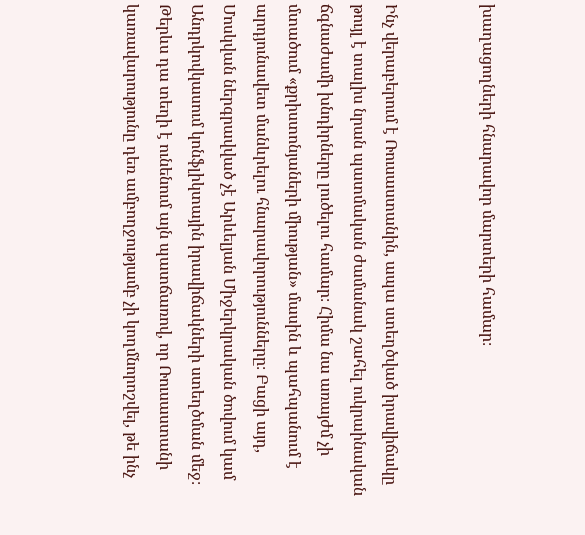խաղացողների հնարավոր մարտերի համար։


Ինչ վերաբերում է Ռուսաստանին, ապա ստեղծված իրավիճակը թույլ է տալիս նրան պատմական ժամանակ շահել ուկրաինական ճգնաժամի խնդիրները լուծելու համար։ Հիմա նա առայժմ չի մտածում «քրիստոնյաների միության» մասին և պահպանում է արդյունավետ մանևրելու հնարավորությունները։ Բացի այդ, Մոսկվան ներգրավված չէ Արևելյան Միջերկրական ծովում կամ Անդրկովկասում կոնֆլիկտային իրավիճակների ստեղծման մեջ։ Թերևս դա տեղի է ունենում այն պատճառով, որ Ռուսաստանի կառավարությունը դեռ ամբողջությամբ չի կողմնորոշվել, թե ինչ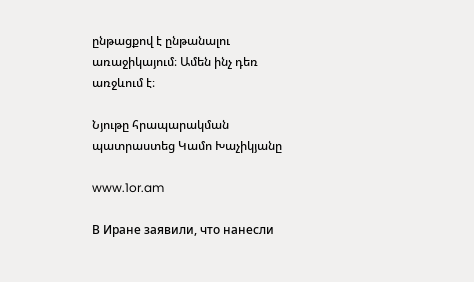ընթացքով է ընթանալու առաջիկայում։ Ամեն ինչ դեռ առջևում է։

Նյութը հրապարակման պատրաստեց Կամո Խաչիկյանը

www.1or.am

В Иране заявили, что нанесли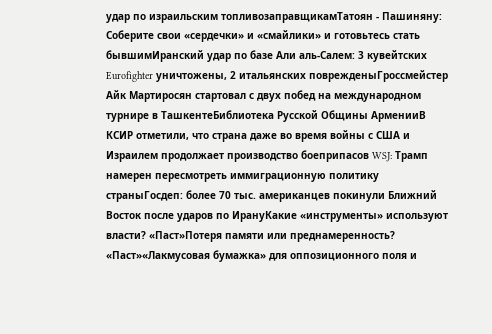удар по израильским топливозаправщикамТатоян - Пашиняну: Соберите свои «сердечки» и «смайлики» и готовьтесь стать бывшимИранский удар по базе Али аль‑Салем: 3 кувейтских Eurofighter уничтожены, 2 итальянских поврежденыГроссмейстер Айк Мартиросян стартовал с двух побед на международном турнире в ТашкентеБиблиотека Русской Общины АрменииВ КСИР отметили, что страна даже во время войны с США и Израилем продолжает производство боеприпасов WSJ: Трамп намерен пересмотреть иммиграционную политику страныГосдеп: более 70 тыс. американцев покинули Ближний Восток после ударов по ИрануКакие «инструменты» используют власти? «Паст»Потеря памяти или преднамеренность? «Паст»«Лакмусовая бумажка» для оппозиционного поля и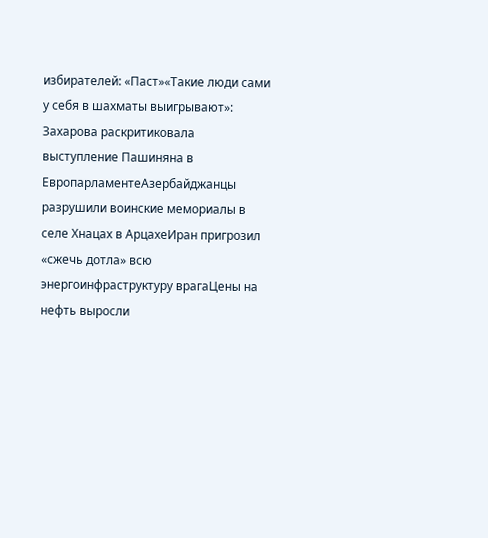избирателей: «Паст»«Такие люди сами у себя в шахматы выигрывают»: Захарова раскритиковала выступление Пашиняна в ЕвропарламентеАзербайджанцы разрушили воинские мемориалы в селе Хнацах в АрцахеИран пригрозил «сжечь дотла» всю энергоинфраструктуру врагаЦены на нефть выросли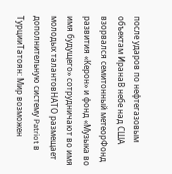после ударов по нефтегазовым объектам ИранаВ небе над США взорвался семитонный метеорФонд развития «Керон» и фонд «Музыка во имя будущего» сотрудничают во имя молодых талантовНАТО размещает дополнительную систему Patriot в ТурцииТатоян: Мир возможен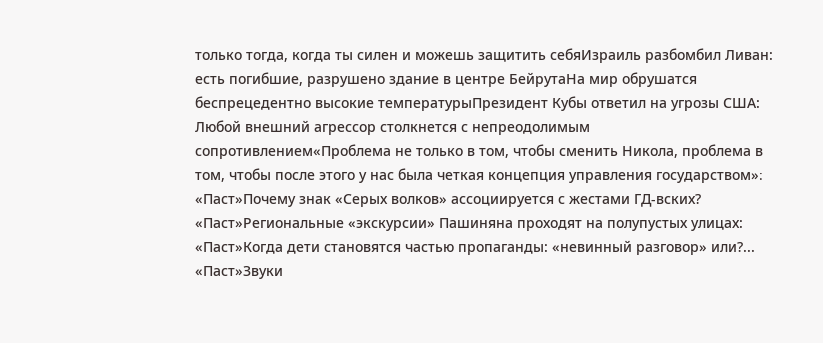только тогда, когда ты силен и можешь защитить себяИзраиль разбомбил Ливан: есть погибшие, разрушено здание в центре БейрутаНа мир обрушатся беспрецедентно высокие температурыПрезидент Кубы ответил на угрозы США: Любой внешний агрессор столкнется с непреодолимым сопротивлением«Проблема не только в том, чтобы сменить Никола, проблема в том, чтобы после этого у нас была четкая концепция управления государством»։ «Паст»Почему знак «Серых волков» ассоциируется с жестами ГД-вских? «Паст»Региональные «экскурсии» Пашиняна проходят на полупустых улицах: «Паст»Когда дети становятся частью пропаганды: «невинный разговор» или?... «Паст»Звуки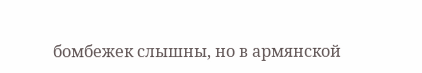бомбежек слышны, но в армянской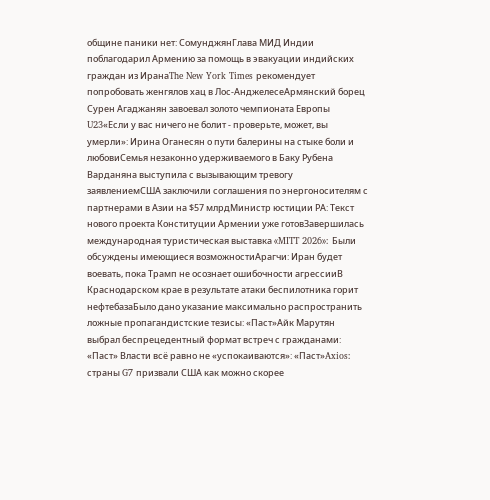общине паники нет: СомунджянГлава МИД Индии поблагодарил Армению за помощь в эвакуации индийских граждан из ИранаThe New York Times рекомендует попробовать женгялов хац в Лос-АнджелесеАрмянский борец Сурен Агаджанян завоевал золото чемпионата Европы U23«Если у вас ничего не болит - проверьте, может, вы умерли»: Ирина Оганесян о пути балерины на стыке боли и любовиСемья незаконно удерживаемого в Баку Рубена Варданяна выступила с вызывающим тревогу заявлениемСША заключили соглашения по энергоносителям с партнерами в Азии на $57 млрдМинистр юстиции РА: Текст нового проекта Конституции Армении уже готовЗавершилась международная туристическая выставка «MITT 2026»: Были обсуждены имеющиеся возможностиАрагчи: Иран будет воевать, пока Трамп не осознает ошибочности агрессииВ Краснодарском крае в результате атаки беспилотника горит нефтебазаБыло дано указание максимально распространить ложные пропагандистские тезисы: «Паст»Айк Марутян выбрал беспрецедентный формат встреч с гражданами: «Паст» Власти всё равно не «успокаиваются»: «Паст»Axios: страны G7 призвали США как можно скорее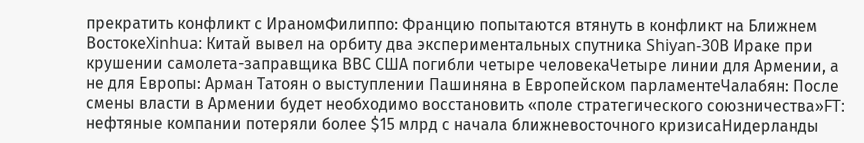прекратить конфликт с ИраномФилиппо: Францию попытаются втянуть в конфликт на Ближнем ВостокеXinhua: Китай вывел на орбиту два экспериментальных спутника Shiyan-30В Ираке при крушении самолета-заправщика ВВС США погибли четыре человекаЧетыре линии для Армении, а не для Европы: Арман Татоян о выступлении Пашиняна в Европейском парламентеЧалабян: После смены власти в Армении будет необходимо восстановить «поле стратегического союзничества»FT: нефтяные компании потеряли более $15 млрд с начала ближневосточного кризисаНидерланды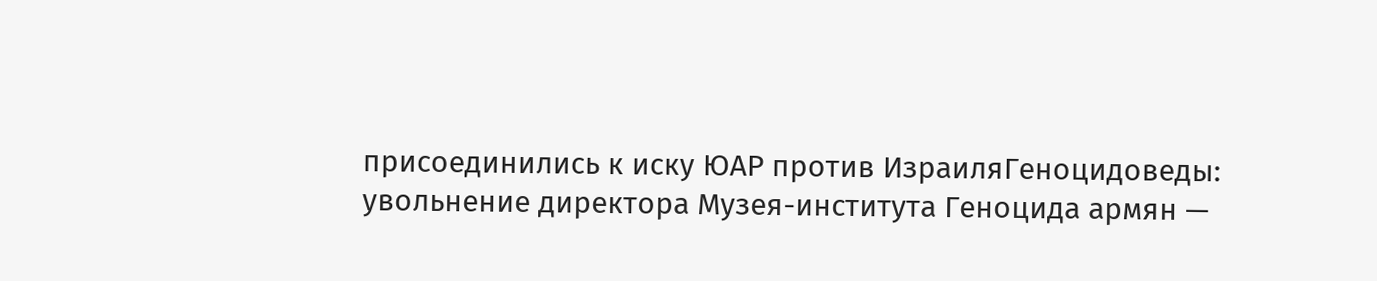присоединились к иску ЮАР против ИзраиляГеноцидоведы: увольнение директора Музея-института Геноцида армян —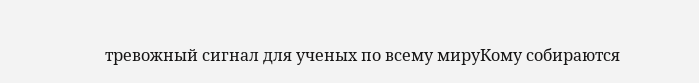тревожный сигнал для ученых по всему мируКому собираются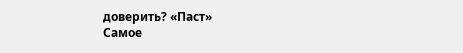доверить? «Паст»
Самое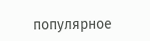популярное